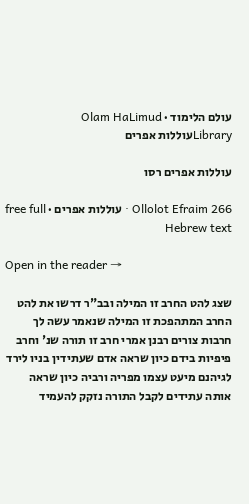עולם הלימוד · Olam HaLimud
Libraryעוללות אפרים

עוללות אפרים רסו

Ollolot Efraim 266 · עוללות אפרים · free full Hebrew text

Open in the reader →

שצג להט החרב זו המילה ובב"ר דרשו את להט החרב המתהפכת זו המילה שנאמר עשה לך חרבות צורים רבנן אמרי חרב זו תורה שנ' וחרב פיפיות בידם כיון שראה אדם שעתידין בניו לירד לגיהנם מיעט עצמו מפריה ורביה כיון שראה אותה עתידים לקבל התורה נזקק להעמיד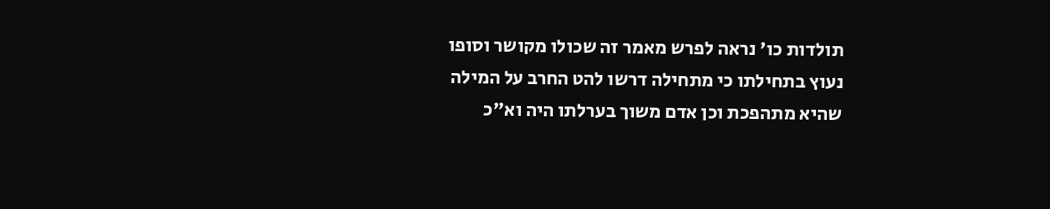תולדות כו' נראה לפרש מאמר זה שכולו מקושר וסופו נעוץ בתחילתו כי מתחילה דרשו להט החרב על המילה שהיא מתהפכת וכן אדם משוך בערלתו היה וא"כ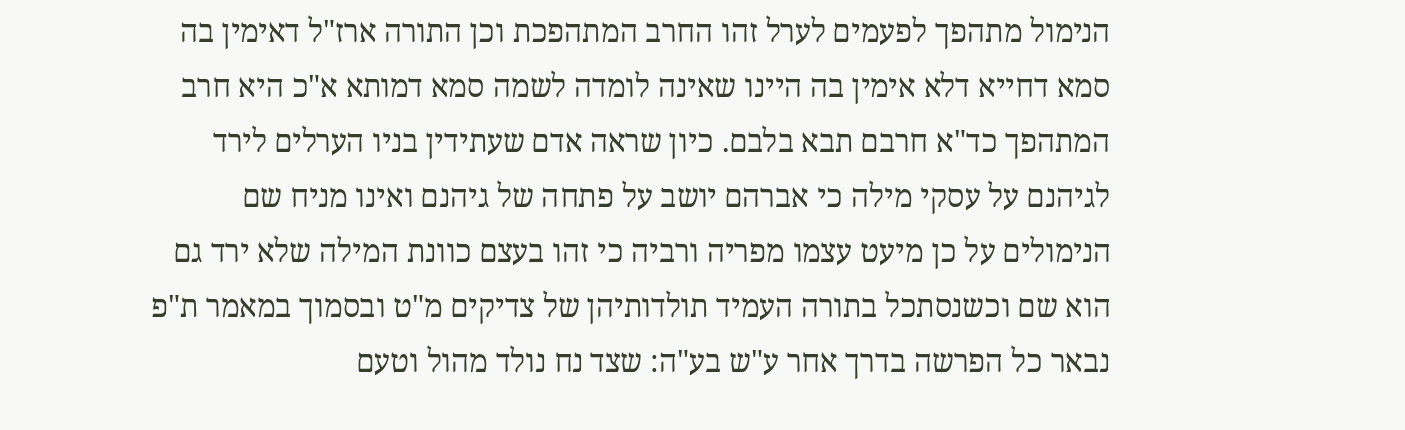הנימול מתהפך לפעמים לערל זהו החרב המתהפכת וכן התורה ארז"ל דאימין בה סמא דחייא דלא אימין בה היינו שאינה לומדה לשמה סמא דמותא א"כ היא חרב המתהפך כד"א חרבם תבא בלבם. כיון שראה אדם שעתידין בניו הערלים לירד לגיהנם על עסקי מילה כי אברהם יושב על פתחה של גיהנם ואינו מניח שם הנימולים על כן מיעט עצמו מפריה ורביה כי זהו בעצם כוונת המילה שלא ירד גם הוא שם וכשנסתכל בתורה העמיד תולדותיהן של צדיקים מ"ט ובסמוך במאמר ת"פ נבאר כל הפרשה בדרך אחר ע"ש בע"ה: שצד נח נולד מהול וטעם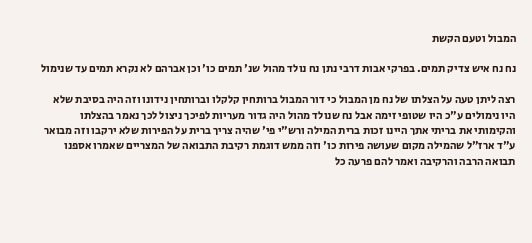המבול וטעם הקשת

נח נח איש צדיק תמים. בפרקי אבות דרבי נתן נח נולד מהול שנ' תמים כו' וכן אברהם לא נקרא תמים עד שנימול

רצה ליתן טעה על הצלתו של נח מן המבול כי דור המבול ברותחין קלקלו וברותחין נידונו וזה היה בסיבת שלא היו נימולים ע"כ היו שטופי זימה אבל נח שנולד מהול היה גדור מעריות לפיכך ניצול לכך נאמר בהצלתו והקימותי את בריתי אתך היינו זכות ברית המילה ורש"י פי' שהיה צריך ברית על הפירות שלא ירקבו וזה מבואר ע"ד ארז"ל שהמילה מקום שעושה פירות כו' וזה ממש דוגמת רקיבת התבואה של המצריים שאמרו אספנו תבואה הרבה והרקיבה ואמר להם פרעה כל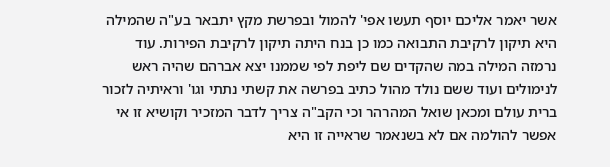אשר יאמר אליכם יוסף תעשו אפי' להמול ובפרשת מקץ יתבאר בע"ה שהמילה היא תיקון לרקיבת התבואה כמו כן בנח היתה תיקון לרקיבת הפירות. עוד נרמזה המילה במה שהקדים שם ליפת לפי שממנו יצא אברהם שהיה ראש לנימולים ועוד ששם נולד מהול כתיב בפרשה את קשתי נתתי וגו' וראיתיה לזכור ברית עולם ומכאן שואל המהרהר וכי הקב"ה צריך לדבר המזכיר וקושיא זו אי אפשר להולמה אם לא בשנאמר שראייה זו היא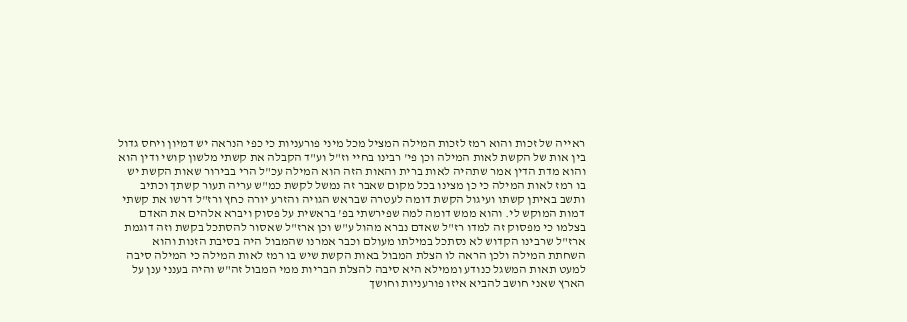ראייה של זכות והוא רמז לזכות המילה המציל מכל מיני פורעניות כי כפי הנראה יש דמיון ויחס גדול בין אות של הקשת לאות המילה וכן פי' רבינו בחיי וז"ל וע"ד הקבלה את קשתי מלשון קושי ודין הוא והוא מדת הדין אמר שתהיה לאות ברית והאות הזה הוא המילה עכ"ל הרי בבירור שאות הקשת יש בו רמז לאות המילה כי כן מצינו בכל מקום שאבר זה נמשל לקשת כמ"ש עריה תעור קשתך וכתיב ותשב באיתן קשתו ועיגול הקשת דומה לעטרה שבראש הגויה והזרע יורה כחץ ורז"ל דרשו את קשתי דמות המוקש לי. והוא ממש דומה למה שפירשתי בפ' בראשית על פסוק ויברא אלהים את האדם בצלמו כי מפסוק זה למדו רז"ל שאדם נברא מהול ע"ש וכן ארז"ל שאסור להסתכל בקשת וזה דוגמת ארז"ל שרבינו הקדוש לא נסתכל במילתו מעולם וכבר אמרנו שהמבול היה בסיבת הזנות והוא השחתת המילה ולכן הראה לו הצלת המבול באות הקשת שיש בו רמז לאות המילה כי המילה סיבה למעט תאות המשגל כנודע וממילא היא סיבה להצלת הבריות ממי המבול זה"ש והיה בענני ענן על הארץ שאני חושב להביא איזו פורעניות וחושך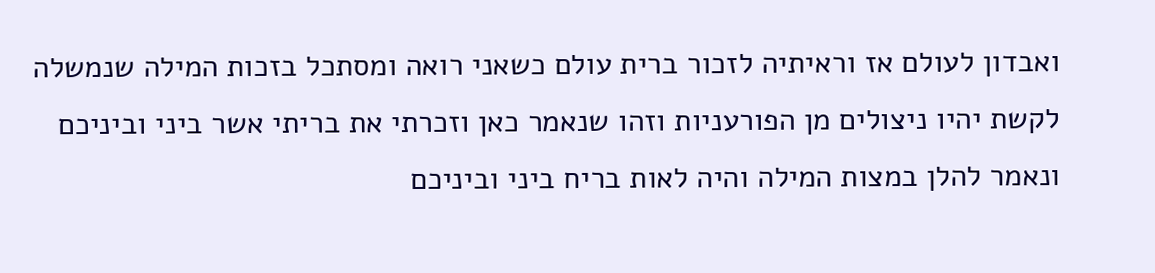ואבדון לעולם אז וראיתיה לזכור ברית עולם כשאני רואה ומסתכל בזכות המילה שנמשלה לקשת יהיו ניצולים מן הפורעניות וזהו שנאמר כאן וזכרתי את בריתי אשר ביני וביניכם ונאמר להלן במצות המילה והיה לאות בריח ביני וביניכם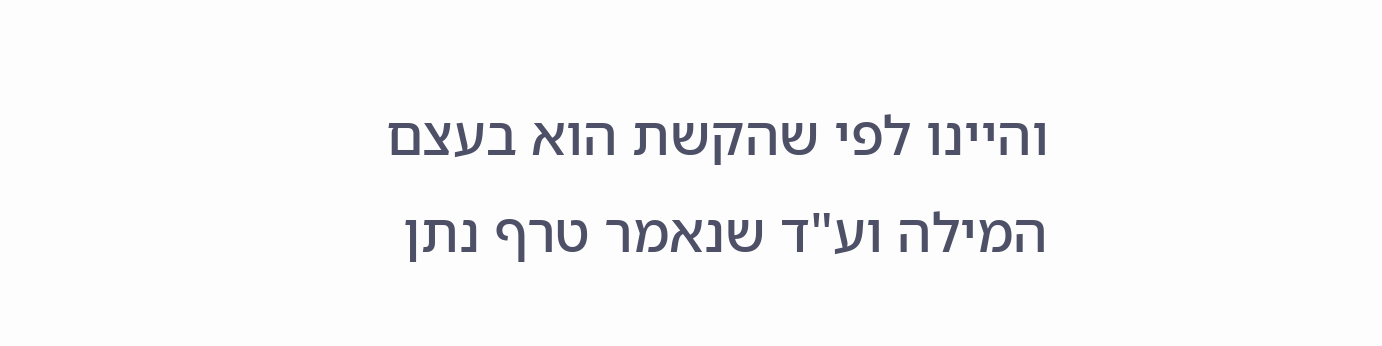והיינו לפי שהקשת הוא בעצם המילה וע"ד שנאמר טרף נתן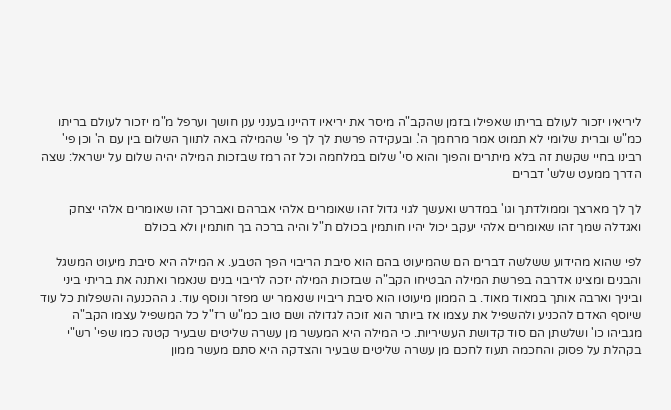ליריאיו יזכור לעולם בריתו שאפילו בזמן שהקב"ה מיסר את יריאיו דהיינו בענני ענן חושך וערפל מ"מ יזכור לעולם בריתו כמ"ש וברית שלומי לא תמוט אמר מרחמך ה'. ובעקידה פרשת לך לך פי' שהמילה באה לתווך השלום בין עם ה' וכן פי' רבינו בחיי שקשת זה בלא מיתרים והפוך והוא סי' שלום במלחמה וכל זה רמז שבזכות המילה יהיה שלום על ישראל: שצה הדרך ממעט שלש' דברים

לך לך מארצך וממולדתך וגו' במדרש ואעשך לגוי גדול זהו שאומרים אלהי אברהם ואברכך זהו שאומרים אלהי יצחק ואגדלה שמך זהו שאומרים אלהי יעקב יכול יהיו חותמין בכולם ת"ל והיה ברכה בך חותמין ולא בכולם

לפי שהוא מהידוע ששלשה דברים הם שהמיעוט בהם הוא סיבת הריבוי הפך הטבע. א המילה היא סיבת מיעוט המשגל והבנים ומצינו אדרבה בפרשת המילה הבטיחו הקב"ה שבזכות המילה יזכה לריבוי בנים שנאמר ואתנה את בריתי ביני וביניך וארבה אותך במאוד מאוד. ב הממון מיעוטו הוא סיבת ריבויו שנאמר יש מפזר ונוסף עוד. ג ההכנעה והשפלות כל עוד שיוסף האדם להכניע ולהשפיל את עצמו אז ביותר הוא זוכה לגדולה ושם טוב כמ"ש רז"ל כל המשפיל עצמו הקב"ה מגביהו כו' ושלשתן הם סוד קדושת העשיריות. כי המילה היא המעשר מן עשרה שליטים שבעיר קטנה כמו שפי' רש"י בקהלת על פסוק והחכמה תעוז לחכם מן עשרה שליטים שבעיר והצדקה היא סתם מעשר ממון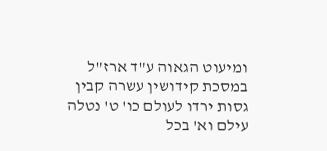ומיעוט הגאוה ע"ד ארז"ל במסכת קידושין עשרה קבין גסות ירדו לעולם כו' ט' נטלה עילם וא' בכל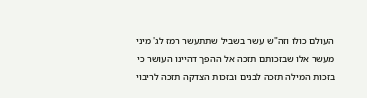העולם כולו וזה"ש עשר בשביל שתתעשר רמז לג' מיני מעשר אלו שבזכותם תזכה אל ההפך דהיינו העושר כי בזכות המילה תזכה לבנים ובזכות הצדקה תזכה לריבוי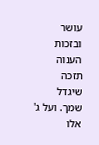עושר ובזכות הענוה תזכה שיגדל שמך. ועל ג' אלו